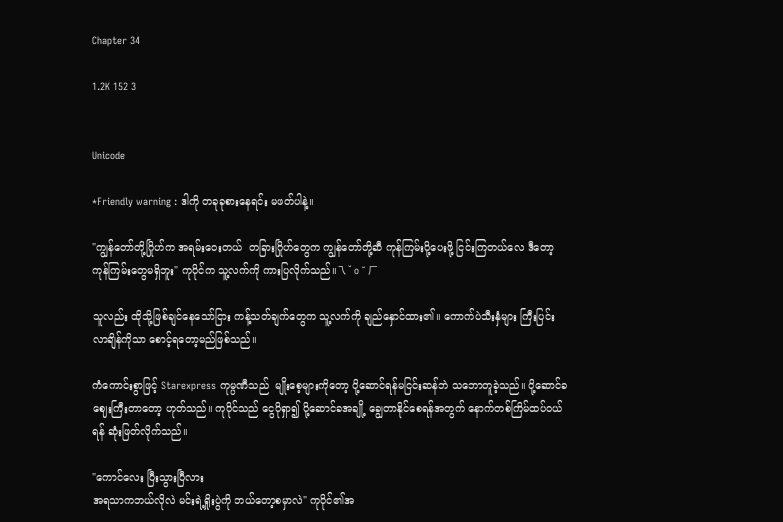Chapter 34

1.2K 152 3


Unicode

*Friendly warning : ဒါကို တခုခုစားနေရင်း မဖတ်ပါနဲ့။

"ကျွန်တော်တို့ဂြိုဟ်က အရမ်းဝေးတယ်  တခြားဂြိုဟ်တွေက ကျွန်တော်တို့ဆီ ကုန်ကြမ်းပို့ပေးဖို့ ငြင်းကြတယ်လေ ဒီတော့ ကုန်ကြမ်းတွေမရှိဘူး" ကုပိုင်က သူ့လက်ကို ကားပြလိုက်သည်။乁 ˘ o ˘ ㄏ

သူလည်း ထိုသို့ဖြစ်ချင်နေသော်ငြား ကန့်သတ်ချက်တွေက သူ့လက်ကို ချည်နှောင်ထား၏။ ကောက်ပဲသီးနှံများ ကြီးပြင်းလာချိန်ကိုသာ စောင့်ရတော့မည်ဖြစ်သည်။

ကံကောင်းစွာဖြင့် Starexpress ကုမ္ပဏီသည်  မျိုးစေ့များကိုတော့ ပို့ဆောင်ရန်မငြင်းဆန်ဘဲ သဘောတူခဲ့သည်။ ပို့ဆောင်ခ ဈေးကြီးတာတော့ ဟုတ်သည်။ ကုပိုင်သည် ငွေပိုရှာ၍ ပို့ဆောင်ခအချို့ ချွေတာနိုင်စေရန်အတွက် နောက်တစ်ကြိမ်ထပ်ဝယ်ရန် ဆုံးဖြတ်လိုက်သည်။

"ကောင်လေး ပြီးသွားပြီလား
အရသာကဘယ်လိုလဲ မင်းရဲ့ရှိုးပွဲကို ဘယ်တော့စမှာလဲ" ကုပိုင်၏အ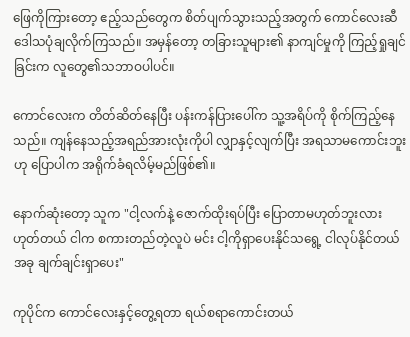ဖြေကိုကြားတော့ ဧည့်သည်တွေက စိတ်ပျက်သွားသည့်အတွက် ကောင်လေးဆီ ဒေါသပုံချလိုက်ကြသည်။ အမှန်တော့ တခြားသူများ၏ နာကျင်မှုကို ကြည့်ရှုချင်ခြင်းက လူတွေ၏သဘာဝပါပင်။

ကောင်လေးက တိတ်ဆိတ်နေပြီး ပန်းကန်ပြားပေါ်က သူ့အရိပ်ကို စိုက်ကြည့်နေသည်။ ကျန်နေသည့်အရည်အားလုံးကိုပါ လျှာနှင့်လျက်ပြီး အရသာမကောင်းဘူးဟု ပြောပါက အရိုက်ခံရလိမ့်မည်ဖြစ်၏။

နောက်ဆုံးတော့ သူက "ငါ့လက်နဲ့ ဇောက်ထိုးရပ်ပြီး ပြောတာမဟုတ်ဘူးလား ဟုတ်တယ် ငါက စကားတည်တဲ့လူပဲ မင်း ငါ့ကိုရှာပေးနိုင်သရွေ့ ငါလုပ်နိုင်တယ် အခု ချက်ချင်းရှာပေး"

ကုပိုင်က ကောင်လေးနှင့်တွေ့ရတာ ရယ်စရာကောင်းတယ်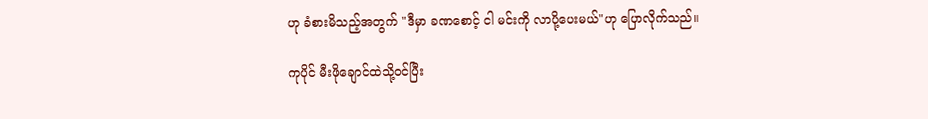ဟု ခံစားမိသည့်အတွက် "ဒီမှာ ခဏစောင့် ငါ မင်းကို လာပို့ပေးမယ်"ဟု ပြောလိုက်သည်။

ကုပိုင် မီးဖိုချောင်ထဲသို့ဝင်ပြီး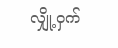လျှို့ဝှက်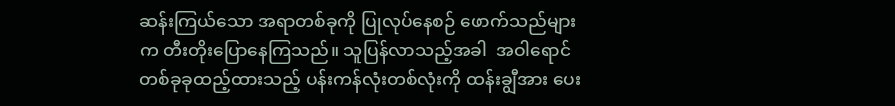ဆန်းကြယ်သော အရာတစ်ခုကို ပြုလုပ်နေစဉ် ဖောက်သည်များက တီးတိုးပြောနေကြသည်။ သူပြန်လာသည့်အခါ  အဝါရောင်တစ်ခုခုထည့်ထားသည့် ပန်းကန်လုံးတစ်လုံးကို ထန်းချွီအား ပေး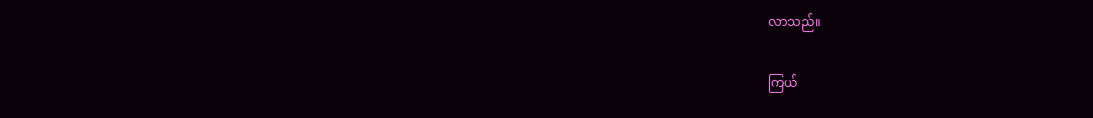လာသည်။

ကြယ်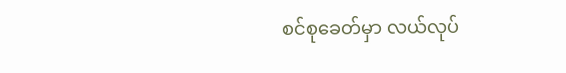စင်စုခေတ်မှာ လယ်လုပ်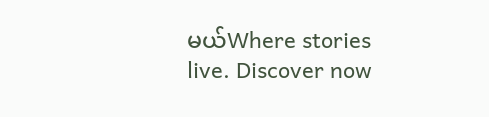မယ်Where stories live. Discover now